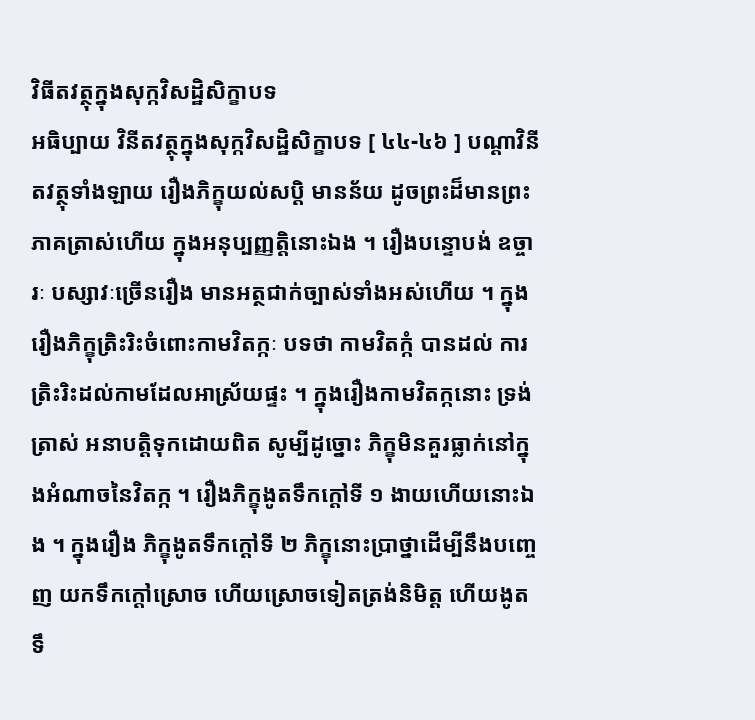វិធីតវត្ថុក្នុងសុក្កវិសដ្ឋិសិក្ខាបទ
អធិប្បាយ វិនីតវត្ថុក្នុងសុក្កវិសដ្ឋិសិក្ខាបទ [ ៤៤-៤៦ ] បណ្តាវិនីតវត្ថុទាំងឡាយ រឿងភិក្ខុយល់សប្តិ មានន័យ ដូចព្រះដ៏មានព្រះភាគត្រាស់ហើយ ក្នុងអនុប្បញ្ញត្តិនោះឯង ។ រឿងបន្ទោបង់ ឧច្ចារៈ បស្សាវៈច្រើនរឿង មានអត្ថជាក់ច្បាស់ទាំងអស់ហើយ ។ ក្នុងរឿងភិក្ខុត្រិះរិះចំពោះកាមវិតក្កៈ បទថា កាមវិតក្កំ បានដល់ ការត្រិះរិះដល់កាមដែលអាស្រ័យផ្ទះ ។ ក្នុងរឿងកាមវិតក្កនោះ ទ្រង់ត្រាស់ អនាបត្តិទុកដោយពិត សូម្បីដូច្នោះ ភិក្ខុមិនគួរធ្លាក់នៅក្នុងអំណាចនៃវិតក្ក ។ រឿងភិក្ខុងូតទឹកក្តៅទី ១ ងាយហើយនោះឯង ។ ក្នុងរឿង ភិក្ខុងូតទឹកក្តៅទី ២ ភិក្ខុនោះប្រាថ្នាដើម្បីនឹងបញ្ចេញ យកទឹកក្តៅស្រោច ហើយស្រោចទៀតត្រង់និមិត្ត ហើយងូតទឹ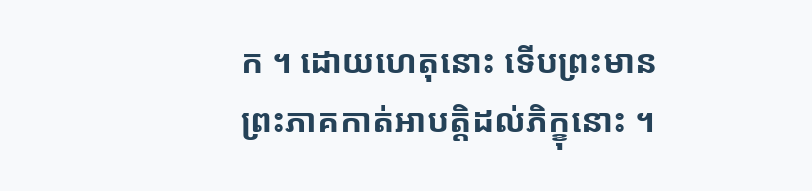ក ។ ដោយហេតុនោះ ទើបព្រះមាន ព្រះភាគកាត់អាបត្តិដល់ភិក្ខុនោះ ។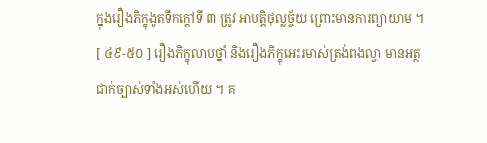ក្នុងរឿងភិក្ខុងូតទឹកក្តៅទី ៣ ត្រូវ អាបត្តិថុល្លច្ច័យ ព្រោះមានការព្យាយាម ។ [ ៤៩-៥០ ] រឿងភិក្ខុលាបថ្នាំ និងរឿងភិក្ខុអេះរមាស់ត្រង់ពងល្វា មានអត្ថជាក់ច្បាស់ទាំងអស់ហើយ ។ គ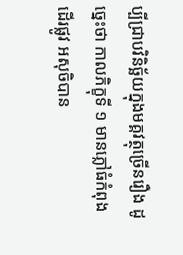ប្បីជ្រាបវិនិច្ឆ័យក្នុងមគ្គវត្ថុច្រើនរឿង ដូច្នេះថា កាលភិក្ខុទី ១ មានភ្លៅធំកំពុងដើរផ្លូវ អសុចិបាន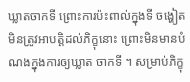ឃ្លាតចាកទី ព្រោះការប៉ះពាល់ក្នុងទី ចង្ហៀត មិនត្រូវអាបត្តិដល់ភិក្ខុនោះ ព្រោះមិនមានបំណងក្នុងការឲ្យឃ្លាត ចាកទី ។ សម្រាប់ភិក្ខុ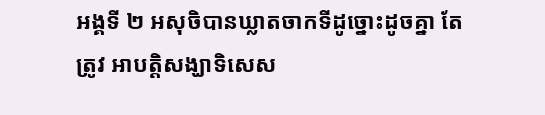អង្គទី ២ អសុចិបានឃ្លាតចាកទីដូច្នោះដូចគ្នា តែត្រូវ អាបត្តិសង្ឃាទិសេស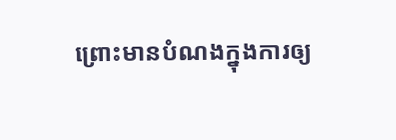ព្រោះមានបំណងក្នុងការឲ្យ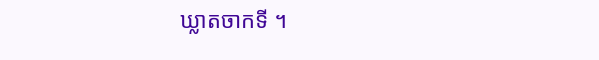ឃ្លាតចាកទី ។